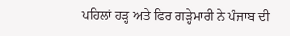ਪਹਿਲਾਂ ਹੜ੍ਹ ਅਤੇ ਫਿਰ ਗੜ੍ਹੇਮਾਰੀ ਨੇ ਪੰਜਾਬ ਦੀ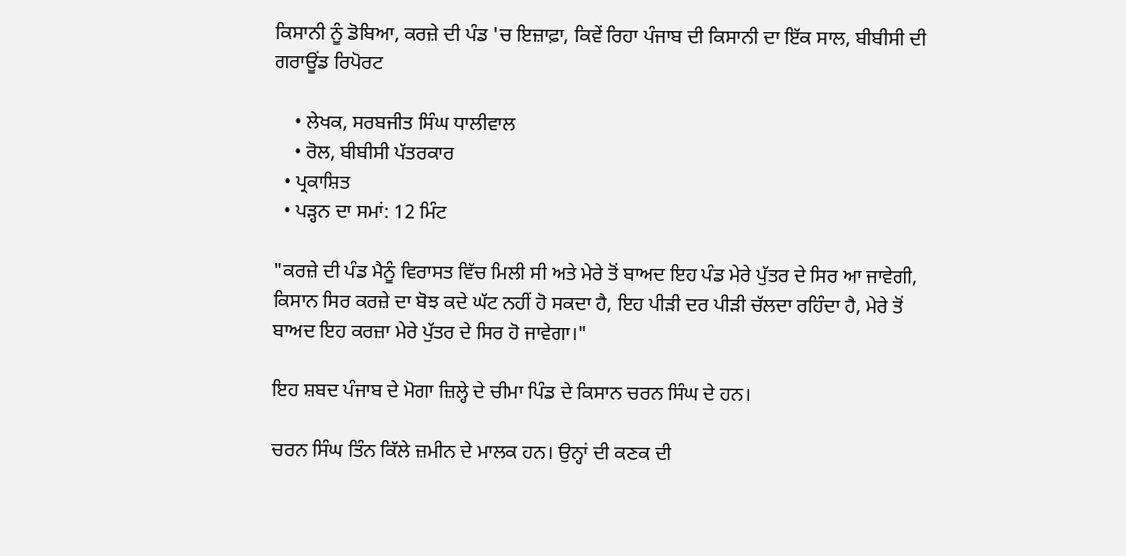ਕਿਸਾਨੀ ਨੂੰ ਡੋਬਿਆ, ਕਰਜ਼ੇ ਦੀ ਪੰਡ 'ਚ ਇਜ਼ਾਫ਼ਾ, ਕਿਵੇਂ ਰਿਹਾ ਪੰਜਾਬ ਦੀ ਕਿਸਾਨੀ ਦਾ ਇੱਕ ਸਾਲ, ਬੀਬੀਸੀ ਦੀ ਗਰਾਊਂਡ ਰਿਪੋਰਟ

    • ਲੇਖਕ, ਸਰਬਜੀਤ ਸਿੰਘ ਧਾਲੀਵਾਲ
    • ਰੋਲ, ਬੀਬੀਸੀ ਪੱਤਰਕਾਰ
  • ਪ੍ਰਕਾਸ਼ਿਤ
  • ਪੜ੍ਹਨ ਦਾ ਸਮਾਂ: 12 ਮਿੰਟ

"ਕਰਜ਼ੇ ਦੀ ਪੰਡ ਮੈਨੂੰ ਵਿਰਾਸਤ ਵਿੱਚ ਮਿਲੀ ਸੀ ਅਤੇ ਮੇਰੇ ਤੋਂ ਬਾਅਦ ਇਹ ਪੰਡ ਮੇਰੇ ਪੁੱਤਰ ਦੇ ਸਿਰ ਆ ਜਾਵੇਗੀ, ਕਿਸਾਨ ਸਿਰ ਕਰਜ਼ੇ ਦਾ ਬੋਝ ਕਦੇ ਘੱਟ ਨਹੀਂ ਹੋ ਸਕਦਾ ਹੈ, ਇਹ ਪੀੜੀ ਦਰ ਪੀੜੀ ਚੱਲਦਾ ਰਹਿੰਦਾ ਹੈ, ਮੇਰੇ ਤੋਂ ਬਾਅਦ ਇਹ ਕਰਜ਼ਾ ਮੇਰੇ ਪੁੱਤਰ ਦੇ ਸਿਰ ਹੋ ਜਾਵੇਗਾ।"

ਇਹ ਸ਼ਬਦ ਪੰਜਾਬ ਦੇ ਮੋਗਾ ਜ਼ਿਲ੍ਹੇ ਦੇ ਚੀਮਾ ਪਿੰਡ ਦੇ ਕਿਸਾਨ ਚਰਨ ਸਿੰਘ ਦੇ ਹਨ।

ਚਰਨ ਸਿੰਘ ਤਿੰਨ ਕਿੱਲੇ ਜ਼ਮੀਨ ਦੇ ਮਾਲਕ ਹਨ। ਉਨ੍ਹਾਂ ਦੀ ਕਣਕ ਦੀ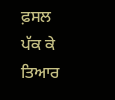ਫ਼ਸਲ ਪੱਕ ਕੇ ਤਿਆਰ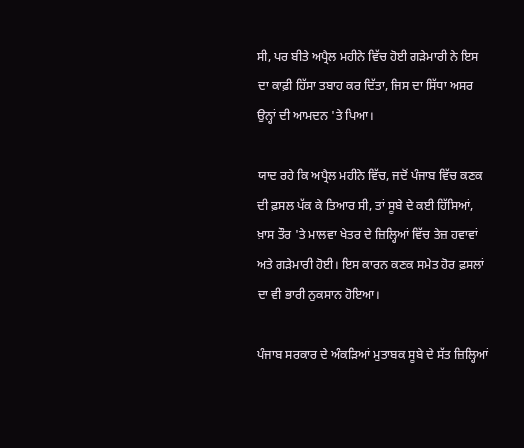ਸੀ, ਪਰ ਬੀਤੇ ਅਪ੍ਰੈਲ ਮਹੀਨੇ ਵਿੱਚ ਹੋਈ ਗੜੇਮਾਰੀ ਨੇ ਇਸ ਦਾ ਕਾਫ਼ੀ ਹਿੱਸਾ ਤਬਾਹ ਕਰ ਦਿੱਤਾ, ਜਿਸ ਦਾ ਸਿੱਧਾ ਅਸਰ ਉਨ੍ਹਾਂ ਦੀ ਆਮਦਨ 'ਤੇ ਪਿਆ।

ਯਾਦ ਰਹੇ ਕਿ ਅਪ੍ਰੈਲ ਮਹੀਨੇ ਵਿੱਚ, ਜਦੋਂ ਪੰਜਾਬ ਵਿੱਚ ਕਣਕ ਦੀ ਫ਼ਸਲ ਪੱਕ ਕੇ ਤਿਆਰ ਸੀ, ਤਾਂ ਸੂਬੇ ਦੇ ਕਈ ਹਿੱਸਿਆਂ, ਖ਼ਾਸ ਤੌਰ 'ਤੇ ਮਾਲਵਾ ਖੇਤਰ ਦੇ ਜ਼ਿਲ੍ਹਿਆਂ ਵਿੱਚ ਤੇਜ਼ ਹਵਾਵਾਂ ਅਤੇ ਗੜੇਮਾਰੀ ਹੋਈ। ਇਸ ਕਾਰਨ ਕਣਕ ਸਮੇਤ ਹੋਰ ਫ਼ਸਲਾਂ ਦਾ ਵੀ ਭਾਰੀ ਨੁਕਸਾਨ ਹੋਇਆ।

ਪੰਜਾਬ ਸਰਕਾਰ ਦੇ ਅੰਕੜਿਆਂ ਮੁਤਾਬਕ ਸੂਬੇ ਦੇ ਸੱਤ ਜ਼ਿਲ੍ਹਿਆਂ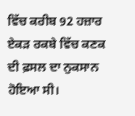ਵਿੱਚ ਕਰੀਬ 92 ਹਜ਼ਾਰ ਏਕੜ ਰਕਬੇ ਵਿੱਚ ਕਣਕ ਦੀ ਫ਼ਸਲ ਦਾ ਨੁਕਸਾਨ ਹੋਇਆ ਸੀ।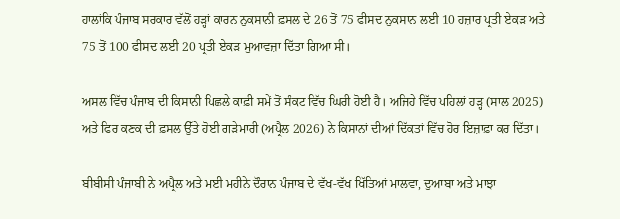ਹਾਲਾਂਕਿ ਪੰਜਾਬ ਸਰਕਾਰ ਵੱਲੋਂ ਹੜ੍ਹਾਂ ਕਾਰਨ ਨੁਕਸਾਨੀ ਫ਼ਸਲ ਦੇ 26 ਤੋਂ 75 ਫੀਸਦ ਨੁਕਸਾਨ ਲਈ 10 ਹਜ਼ਾਰ ਪ੍ਰਤੀ ਏਕੜ ਅਤੇ 75 ਤੋਂ 100 ਫੀਸਦ ਲਈ 20 ਪ੍ਰਤੀ ਏਕੜ ਮੁਆਵਜ਼ਾ ਦਿੱਤਾ ਗਿਆ ਸੀ।

ਅਸਲ ਵਿੱਚ ਪੰਜਾਬ ਦੀ ਕਿਸਾਨੀ ਪਿਛਲੇ ਕਾਫ਼ੀ ਸਮੇਂ ਤੋਂ ਸੰਕਟ ਵਿੱਚ ਘਿਰੀ ਹੋਈ ਹੈ। ਅਜਿਹੇ ਵਿੱਚ ਪਹਿਲਾਂ ਹੜ੍ਹ (ਸਾਲ 2025) ਅਤੇ ਫਿਰ ਕਣਕ ਦੀ ਫ਼ਸਲ ਉੱਤੇ ਹੋਈ ਗੜੇਮਾਰੀ (ਅਪ੍ਰੈਲ 2026) ਨੇ ਕਿਸਾਨਾਂ ਦੀਆਂ ਦਿੱਕਤਾਂ ਵਿੱਚ ਹੋਰ ਇਜ਼ਾਫ਼ਾ ਕਰ ਦਿੱਤਾ।

ਬੀਬੀਸੀ ਪੰਜਾਬੀ ਨੇ ਅਪ੍ਰੈਲ ਅਤੇ ਮਈ ਮਹੀਨੇ ਦੌਰਾਨ ਪੰਜਾਬ ਦੇ ਵੱਖ-ਵੱਖ ਖਿੱਤਿਆਂ ਮਾਲਵਾ, ਦੁਆਬਾ ਅਤੇ ਮਾਝਾ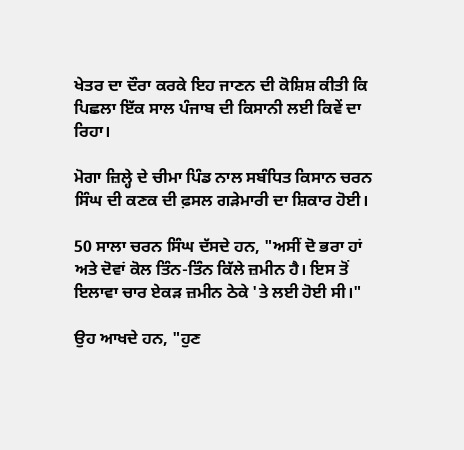ਖੇਤਰ ਦਾ ਦੌਰਾ ਕਰਕੇ ਇਹ ਜਾਣਨ ਦੀ ਕੋਸ਼ਿਸ਼ ਕੀਤੀ ਕਿ ਪਿਛਲਾ ਇੱਕ ਸਾਲ ਪੰਜਾਬ ਦੀ ਕਿਸਾਨੀ ਲਈ ਕਿਵੇਂ ਦਾ ਰਿਹਾ।

ਮੋਗਾ ਜ਼ਿਲ੍ਹੇ ਦੇ ਚੀਮਾ ਪਿੰਡ ਨਾਲ ਸਬੰਧਿਤ ਕਿਸਾਨ ਚਰਨ ਸਿੰਘ ਦੀ ਕਣਕ ਦੀ ਫ਼ਸਲ ਗੜੇਮਾਰੀ ਦਾ ਸ਼ਿਕਾਰ ਹੋਈ।

50 ਸਾਲਾ ਚਰਨ ਸਿੰਘ ਦੱਸਦੇ ਹਨ, "ਅਸੀਂ ਦੋ ਭਰਾ ਹਾਂ ਅਤੇ ਦੋਵਾਂ ਕੋਲ ਤਿੰਨ-ਤਿੰਨ ਕਿੱਲੇ ਜ਼ਮੀਨ ਹੈ। ਇਸ ਤੋਂ ਇਲਾਵਾ ਚਾਰ ਏਕੜ ਜ਼ਮੀਨ ਠੇਕੇ 'ਤੇ ਲਈ ਹੋਈ ਸੀ।"

ਉਹ ਆਖਦੇ ਹਨ, "ਹੁਣ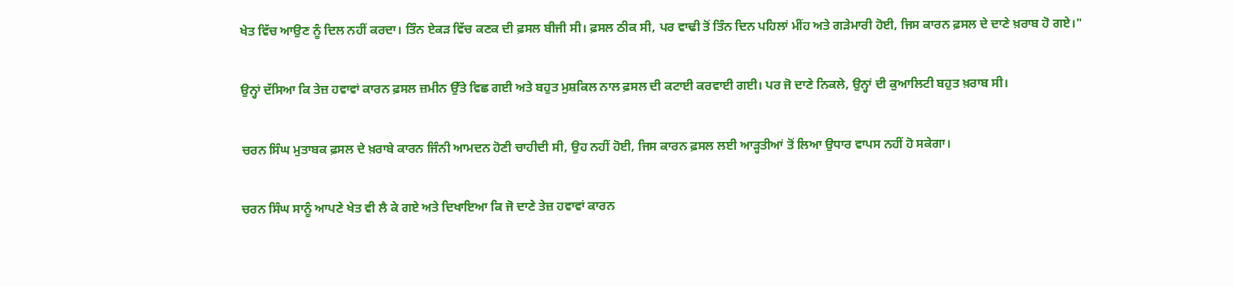ਖੇਤ ਵਿੱਚ ਆਉਣ ਨੂੰ ਦਿਲ ਨਹੀਂ ਕਰਦਾ। ਤਿੰਨ ਏਕੜ ਵਿੱਚ ਕਣਕ ਦੀ ਫ਼ਸਲ ਬੀਜੀ ਸੀ। ਫ਼ਸਲ ਠੀਕ ਸੀ, ਪਰ ਵਾਢੀ ਤੋਂ ਤਿੰਨ ਦਿਨ ਪਹਿਲਾਂ ਮੀਂਹ ਅਤੇ ਗੜੇਮਾਰੀ ਹੋਈ, ਜਿਸ ਕਾਰਨ ਫ਼ਸਲ ਦੇ ਦਾਣੇ ਖ਼ਰਾਬ ਹੋ ਗਏ।"

ਉਨ੍ਹਾਂ ਦੱਸਿਆ ਕਿ ਤੇਜ਼ ਹਵਾਵਾਂ ਕਾਰਨ ਫ਼ਸਲ ਜ਼ਮੀਨ ਉੱਤੇ ਵਿਛ ਗਈ ਅਤੇ ਬਹੁਤ ਮੁਸ਼ਕਿਲ ਨਾਲ ਫ਼ਸਲ ਦੀ ਕਟਾਈ ਕਰਵਾਈ ਗਈ। ਪਰ ਜੋ ਦਾਣੇ ਨਿਕਲੇ, ਉਨ੍ਹਾਂ ਦੀ ਕੁਆਲਿਟੀ ਬਹੁਤ ਖ਼ਰਾਬ ਸੀ।

ਚਰਨ ਸਿੰਘ ਮੁਤਾਬਕ ਫ਼ਸਲ ਦੇ ਖ਼ਰਾਬੇ ਕਾਰਨ ਜਿੰਨੀ ਆਮਦਨ ਹੋਣੀ ਚਾਹੀਦੀ ਸੀ, ਉਹ ਨਹੀਂ ਹੋਈ, ਜਿਸ ਕਾਰਨ ਫ਼ਸਲ ਲਈ ਆੜ੍ਹਤੀਆਂ ਤੋਂ ਲਿਆ ਉਧਾਰ ਵਾਪਸ ਨਹੀਂ ਹੋ ਸਕੇਗਾ।

ਚਰਨ ਸਿੰਘ ਸਾਨੂੰ ਆਪਣੇ ਖੇਤ ਵੀ ਲੈ ਕੇ ਗਏ ਅਤੇ ਦਿਖਾਇਆ ਕਿ ਜੋ ਦਾਣੇ ਤੇਜ਼ ਹਵਾਵਾਂ ਕਾਰਨ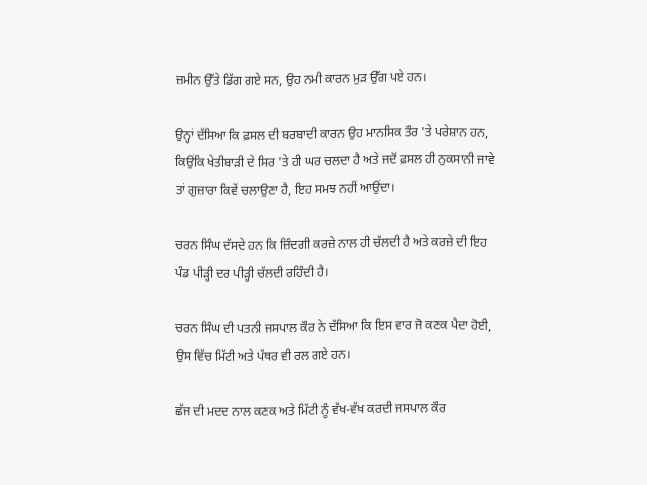ਜ਼ਮੀਨ ਉੱਤੇ ਡਿੱਗ ਗਏ ਸਨ, ਉਹ ਨਮੀ ਕਾਰਨ ਮੁੜ ਉੱਗ ਪਏ ਹਨ।

ਉਨ੍ਹਾਂ ਦੱਸਿਆ ਕਿ ਫ਼ਸਲ ਦੀ ਬਰਬਾਦੀ ਕਾਰਨ ਉਹ ਮਾਨਸਿਕ ਤੌਰ 'ਤੇ ਪਰੇਸ਼ਾਨ ਹਨ, ਕਿਉਂਕਿ ਖੇਤੀਬਾੜੀ ਦੇ ਸਿਰ 'ਤੇ ਹੀ ਘਰ ਚਲਦਾ ਹੈ ਅਤੇ ਜਦੋਂ ਫ਼ਸਲ ਹੀ ਨੁਕਸਾਨੀ ਜਾਵੇ ਤਾਂ ਗੁਜ਼ਾਰਾ ਕਿਵੇਂ ਚਲਾਉਣਾ ਹੈ, ਇਹ ਸਮਝ ਨਹੀਂ ਆਉਂਦਾ।

ਚਰਨ ਸਿੰਘ ਦੱਸਦੇ ਹਨ ਕਿ ਜ਼ਿੰਦਗੀ ਕਰਜ਼ੇ ਨਾਲ ਹੀ ਚੱਲਦੀ ਹੈ ਅਤੇ ਕਰਜ਼ੇ ਦੀ ਇਹ ਪੰਡ ਪੀੜ੍ਹੀ ਦਰ ਪੀੜ੍ਹੀ ਚੱਲਦੀ ਰਹਿੰਦੀ ਹੈ।

ਚਰਨ ਸਿੰਘ ਦੀ ਪਤਨੀ ਜਸਪਾਲ ਕੌਰ ਨੇ ਦੱਸਿਆ ਕਿ ਇਸ ਵਾਰ ਜੋ ਕਣਕ ਪੈਦਾ ਹੋਈ, ਉਸ ਵਿੱਚ ਮਿੱਟੀ ਅਤੇ ਪੱਥਰ ਵੀ ਰਲ ਗਏ ਹਨ।

ਛੱਜ ਦੀ ਮਦਦ ਨਾਲ ਕਣਕ ਅਤੇ ਮਿੱਟੀ ਨੂੰ ਵੱਖ-ਵੱਖ ਕਰਦੀ ਜਸਪਾਲ ਕੌਰ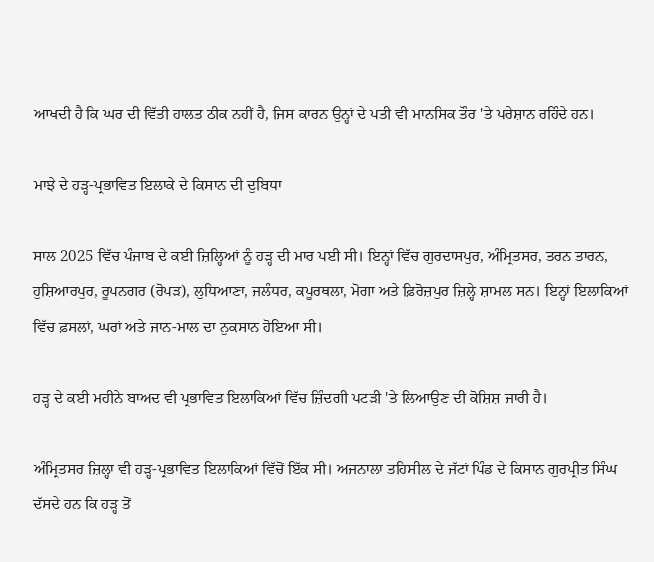ਆਖਦੀ ਹੈ ਕਿ ਘਰ ਦੀ ਵਿੱਤੀ ਹਾਲਤ ਠੀਕ ਨਹੀਂ ਹੈ, ਜਿਸ ਕਾਰਨ ਉਨ੍ਹਾਂ ਦੇ ਪਤੀ ਵੀ ਮਾਨਸਿਕ ਤੌਰ 'ਤੇ ਪਰੇਸ਼ਾਨ ਰਹਿੰਦੇ ਹਨ।

ਮਾਝੇ ਦੇ ਹੜ੍ਹ-ਪ੍ਰਭਾਵਿਤ ਇਲਾਕੇ ਦੇ ਕਿਸਾਨ ਦੀ ਦੁਬਿਧਾ

ਸਾਲ 2025 ਵਿੱਚ ਪੰਜਾਬ ਦੇ ਕਈ ਜ਼ਿਲ੍ਹਿਆਂ ਨੂੰ ਹੜ੍ਹ ਦੀ ਮਾਰ ਪਈ ਸੀ। ਇਨ੍ਹਾਂ ਵਿੱਚ ਗੁਰਦਾਸਪੁਰ, ਅੰਮ੍ਰਿਤਸਰ, ਤਰਨ ਤਾਰਨ, ਹੁਸ਼ਿਆਰਪੁਰ, ਰੂਪਨਗਰ (ਰੋਪੜ), ਲੁਧਿਆਣਾ, ਜਲੰਧਰ, ਕਪੂਰਥਲਾ, ਮੋਗਾ ਅਤੇ ਫ਼ਿਰੋਜ਼ਪੁਰ ਜ਼ਿਲ੍ਹੇ ਸ਼ਾਮਲ ਸਨ। ਇਨ੍ਹਾਂ ਇਲਾਕਿਆਂ ਵਿੱਚ ਫ਼ਸਲਾਂ, ਘਰਾਂ ਅਤੇ ਜਾਨ-ਮਾਲ ਦਾ ਨੁਕਸਾਨ ਹੋਇਆ ਸੀ।

ਹੜ੍ਹ ਦੇ ਕਈ ਮਹੀਨੇ ਬਾਅਦ ਵੀ ਪ੍ਰਭਾਵਿਤ ਇਲਾਕਿਆਂ ਵਿੱਚ ਜ਼ਿੰਦਗੀ ਪਟੜੀ 'ਤੇ ਲਿਆਉਣ ਦੀ ਕੋਸ਼ਿਸ਼ ਜਾਰੀ ਹੈ।

ਅੰਮ੍ਰਿਤਸਰ ਜ਼ਿਲ੍ਹਾ ਵੀ ਹੜ੍ਹ-ਪ੍ਰਭਾਵਿਤ ਇਲਾਕਿਆਂ ਵਿੱਚੋਂ ਇੱਕ ਸੀ। ਅਜਨਾਲਾ ਤਹਿਸੀਲ ਦੇ ਜੱਟਾਂ ਪਿੰਡ ਦੇ ਕਿਸਾਨ ਗੁਰਪ੍ਰੀਤ ਸਿੰਘ ਦੱਸਦੇ ਹਨ ਕਿ ਹੜ੍ਹ ਤੋਂ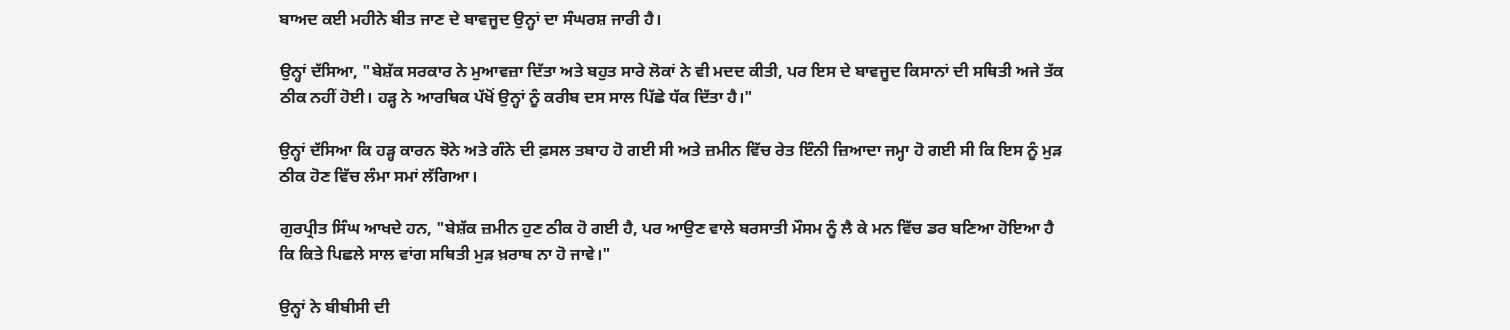ਬਾਅਦ ਕਈ ਮਹੀਨੇ ਬੀਤ ਜਾਣ ਦੇ ਬਾਵਜੂਦ ਉਨ੍ਹਾਂ ਦਾ ਸੰਘਰਸ਼ ਜਾਰੀ ਹੈ।

ਉਨ੍ਹਾਂ ਦੱਸਿਆ, "ਬੇਸ਼ੱਕ ਸਰਕਾਰ ਨੇ ਮੁਆਵਜ਼ਾ ਦਿੱਤਾ ਅਤੇ ਬਹੁਤ ਸਾਰੇ ਲੋਕਾਂ ਨੇ ਵੀ ਮਦਦ ਕੀਤੀ, ਪਰ ਇਸ ਦੇ ਬਾਵਜੂਦ ਕਿਸਾਨਾਂ ਦੀ ਸਥਿਤੀ ਅਜੇ ਤੱਕ ਠੀਕ ਨਹੀਂ ਹੋਈ। ਹੜ੍ਹ ਨੇ ਆਰਥਿਕ ਪੱਖੋਂ ਉਨ੍ਹਾਂ ਨੂੰ ਕਰੀਬ ਦਸ ਸਾਲ ਪਿੱਛੇ ਧੱਕ ਦਿੱਤਾ ਹੈ।"

ਉਨ੍ਹਾਂ ਦੱਸਿਆ ਕਿ ਹੜ੍ਹ ਕਾਰਨ ਝੋਨੇ ਅਤੇ ਗੰਨੇ ਦੀ ਫ਼ਸਲ ਤਬਾਹ ਹੋ ਗਈ ਸੀ ਅਤੇ ਜ਼ਮੀਨ ਵਿੱਚ ਰੇਤ ਇੰਨੀ ਜ਼ਿਆਦਾ ਜਮ੍ਹਾ ਹੋ ਗਈ ਸੀ ਕਿ ਇਸ ਨੂੰ ਮੁੜ ਠੀਕ ਹੋਣ ਵਿੱਚ ਲੰਮਾ ਸਮਾਂ ਲੱਗਿਆ।

ਗੁਰਪ੍ਰੀਤ ਸਿੰਘ ਆਖਦੇ ਹਨ, "ਬੇਸ਼ੱਕ ਜ਼ਮੀਨ ਹੁਣ ਠੀਕ ਹੋ ਗਈ ਹੈ, ਪਰ ਆਉਣ ਵਾਲੇ ਬਰਸਾਤੀ ਮੌਸਮ ਨੂੰ ਲੈ ਕੇ ਮਨ ਵਿੱਚ ਡਰ ਬਣਿਆ ਹੋਇਆ ਹੈ ਕਿ ਕਿਤੇ ਪਿਛਲੇ ਸਾਲ ਵਾਂਗ ਸਥਿਤੀ ਮੁੜ ਖ਼ਰਾਬ ਨਾ ਹੋ ਜਾਵੇ।"

ਉਨ੍ਹਾਂ ਨੇ ਬੀਬੀਸੀ ਦੀ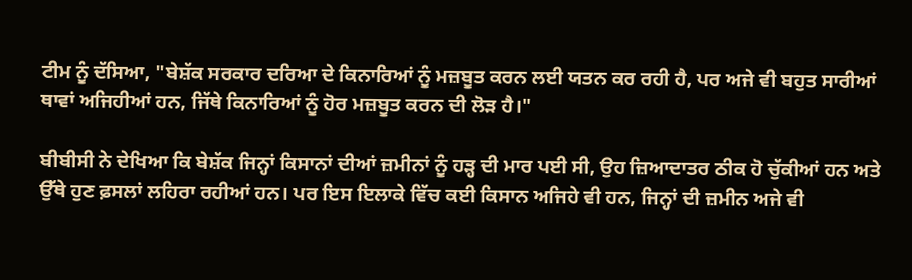ਟੀਮ ਨੂੰ ਦੱਸਿਆ, "ਬੇਸ਼ੱਕ ਸਰਕਾਰ ਦਰਿਆ ਦੇ ਕਿਨਾਰਿਆਂ ਨੂੰ ਮਜ਼ਬੂਤ ਕਰਨ ਲਈ ਯਤਨ ਕਰ ਰਹੀ ਹੈ, ਪਰ ਅਜੇ ਵੀ ਬਹੁਤ ਸਾਰੀਆਂ ਥਾਵਾਂ ਅਜਿਹੀਆਂ ਹਨ, ਜਿੱਥੇ ਕਿਨਾਰਿਆਂ ਨੂੰ ਹੋਰ ਮਜ਼ਬੂਤ ਕਰਨ ਦੀ ਲੋੜ ਹੈ।"

ਬੀਬੀਸੀ ਨੇ ਦੇਖਿਆ ਕਿ ਬੇਸ਼ੱਕ ਜਿਨ੍ਹਾਂ ਕਿਸਾਨਾਂ ਦੀਆਂ ਜ਼ਮੀਨਾਂ ਨੂੰ ਹੜ੍ਹ ਦੀ ਮਾਰ ਪਈ ਸੀ, ਉਹ ਜ਼ਿਆਦਾਤਰ ਠੀਕ ਹੋ ਚੁੱਕੀਆਂ ਹਨ ਅਤੇ ਉੱਥੇ ਹੁਣ ਫ਼ਸਲਾਂ ਲਹਿਰਾ ਰਹੀਆਂ ਹਨ। ਪਰ ਇਸ ਇਲਾਕੇ ਵਿੱਚ ਕਈ ਕਿਸਾਨ ਅਜਿਹੇ ਵੀ ਹਨ, ਜਿਨ੍ਹਾਂ ਦੀ ਜ਼ਮੀਨ ਅਜੇ ਵੀ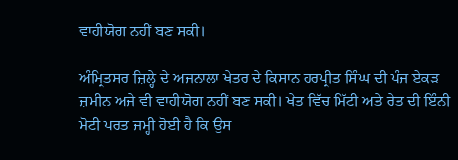ਵਾਹੀਯੋਗ ਨਹੀਂ ਬਣ ਸਕੀ।

ਅੰਮ੍ਰਿਤਸਰ ਜ਼ਿਲ੍ਹੇ ਦੇ ਅਜਨਾਲਾ ਖੇਤਰ ਦੇ ਕਿਸਾਨ ਹਰਪ੍ਰੀਤ ਸਿੰਘ ਦੀ ਪੰਜ ਏਕੜ ਜ਼ਮੀਨ ਅਜੇ ਵੀ ਵਾਹੀਯੋਗ ਨਹੀਂ ਬਣ ਸਕੀ। ਖੇਤ ਵਿੱਚ ਮਿੱਟੀ ਅਤੇ ਰੇਤ ਦੀ ਇੰਨੀ ਮੋਟੀ ਪਰਤ ਜਮ੍ਹੀ ਹੋਈ ਹੈ ਕਿ ਉਸ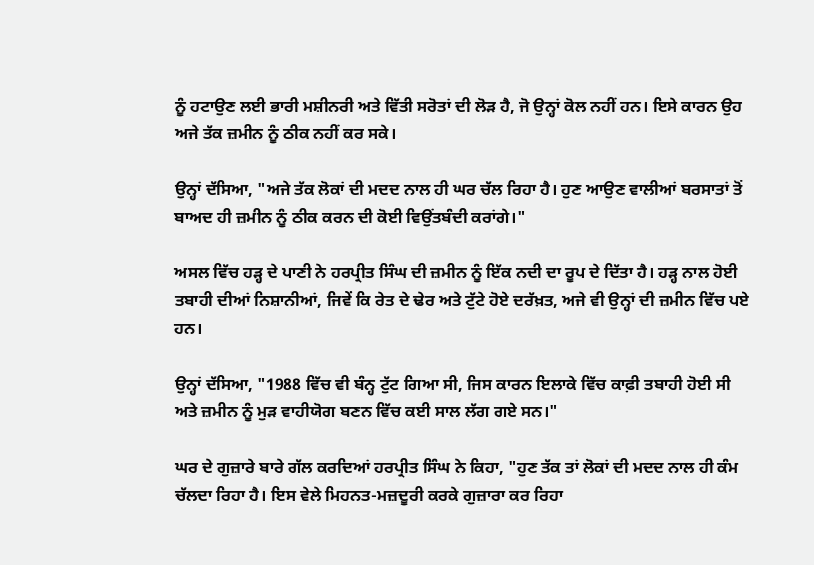ਨੂੰ ਹਟਾਉਣ ਲਈ ਭਾਰੀ ਮਸ਼ੀਨਰੀ ਅਤੇ ਵਿੱਤੀ ਸਰੋਤਾਂ ਦੀ ਲੋੜ ਹੈ, ਜੋ ਉਨ੍ਹਾਂ ਕੋਲ ਨਹੀਂ ਹਨ। ਇਸੇ ਕਾਰਨ ਉਹ ਅਜੇ ਤੱਕ ਜ਼ਮੀਨ ਨੂੰ ਠੀਕ ਨਹੀਂ ਕਰ ਸਕੇ।

ਉਨ੍ਹਾਂ ਦੱਸਿਆ, "ਅਜੇ ਤੱਕ ਲੋਕਾਂ ਦੀ ਮਦਦ ਨਾਲ ਹੀ ਘਰ ਚੱਲ ਰਿਹਾ ਹੈ। ਹੁਣ ਆਉਣ ਵਾਲੀਆਂ ਬਰਸਾਤਾਂ ਤੋਂ ਬਾਅਦ ਹੀ ਜ਼ਮੀਨ ਨੂੰ ਠੀਕ ਕਰਨ ਦੀ ਕੋਈ ਵਿਉਂਤਬੰਦੀ ਕਰਾਂਗੇ।"

ਅਸਲ ਵਿੱਚ ਹੜ੍ਹ ਦੇ ਪਾਣੀ ਨੇ ਹਰਪ੍ਰੀਤ ਸਿੰਘ ਦੀ ਜ਼ਮੀਨ ਨੂੰ ਇੱਕ ਨਦੀ ਦਾ ਰੂਪ ਦੇ ਦਿੱਤਾ ਹੈ। ਹੜ੍ਹ ਨਾਲ ਹੋਈ ਤਬਾਹੀ ਦੀਆਂ ਨਿਸ਼ਾਨੀਆਂ, ਜਿਵੇਂ ਕਿ ਰੇਤ ਦੇ ਢੇਰ ਅਤੇ ਟੁੱਟੇ ਹੋਏ ਦਰੱਖ਼ਤ, ਅਜੇ ਵੀ ਉਨ੍ਹਾਂ ਦੀ ਜ਼ਮੀਨ ਵਿੱਚ ਪਏ ਹਨ।

ਉਨ੍ਹਾਂ ਦੱਸਿਆ, "1988 ਵਿੱਚ ਵੀ ਬੰਨ੍ਹ ਟੁੱਟ ਗਿਆ ਸੀ, ਜਿਸ ਕਾਰਨ ਇਲਾਕੇ ਵਿੱਚ ਕਾਫ਼ੀ ਤਬਾਹੀ ਹੋਈ ਸੀ ਅਤੇ ਜ਼ਮੀਨ ਨੂੰ ਮੁੜ ਵਾਹੀਯੋਗ ਬਣਨ ਵਿੱਚ ਕਈ ਸਾਲ ਲੱਗ ਗਏ ਸਨ।"

ਘਰ ਦੇ ਗੁਜ਼ਾਰੇ ਬਾਰੇ ਗੱਲ ਕਰਦਿਆਂ ਹਰਪ੍ਰੀਤ ਸਿੰਘ ਨੇ ਕਿਹਾ, "ਹੁਣ ਤੱਕ ਤਾਂ ਲੋਕਾਂ ਦੀ ਮਦਦ ਨਾਲ ਹੀ ਕੰਮ ਚੱਲਦਾ ਰਿਹਾ ਹੈ। ਇਸ ਵੇਲੇ ਮਿਹਨਤ-ਮਜ਼ਦੂਰੀ ਕਰਕੇ ਗੁਜ਼ਾਰਾ ਕਰ ਰਿਹਾ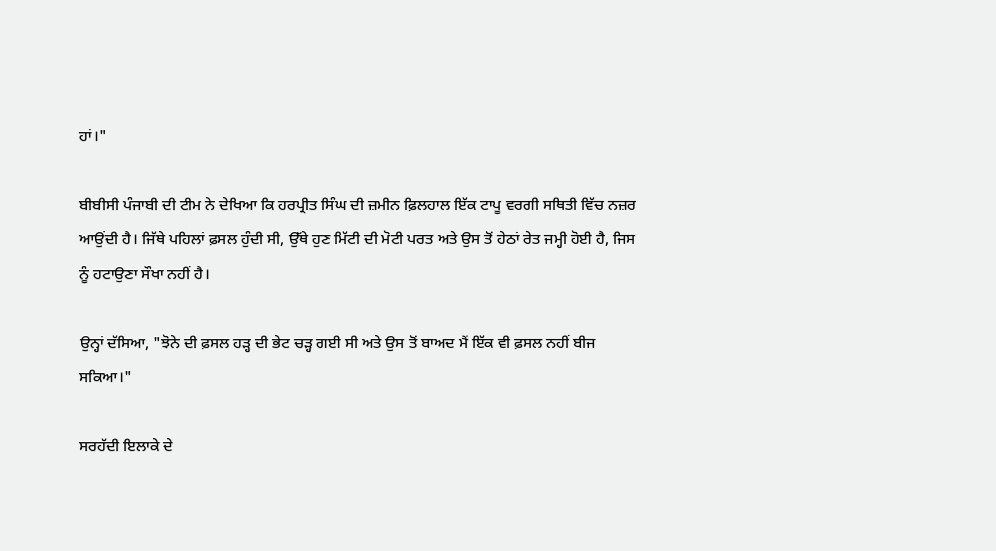ਹਾਂ।"

ਬੀਬੀਸੀ ਪੰਜਾਬੀ ਦੀ ਟੀਮ ਨੇ ਦੇਖਿਆ ਕਿ ਹਰਪ੍ਰੀਤ ਸਿੰਘ ਦੀ ਜ਼ਮੀਨ ਫ਼ਿਲਹਾਲ ਇੱਕ ਟਾਪੂ ਵਰਗੀ ਸਥਿਤੀ ਵਿੱਚ ਨਜ਼ਰ ਆਉਂਦੀ ਹੈ। ਜਿੱਥੇ ਪਹਿਲਾਂ ਫ਼ਸਲ ਹੁੰਦੀ ਸੀ, ਉੱਥੇ ਹੁਣ ਮਿੱਟੀ ਦੀ ਮੋਟੀ ਪਰਤ ਅਤੇ ਉਸ ਤੋਂ ਹੇਠਾਂ ਰੇਤ ਜਮ੍ਹੀ ਹੋਈ ਹੈ, ਜਿਸ ਨੂੰ ਹਟਾਉਣਾ ਸੌਖਾ ਨਹੀਂ ਹੈ।

ਉਨ੍ਹਾਂ ਦੱਸਿਆ, "ਝੋਨੇ ਦੀ ਫ਼ਸਲ ਹੜ੍ਹ ਦੀ ਭੇਟ ਚੜ੍ਹ ਗਈ ਸੀ ਅਤੇ ਉਸ ਤੋਂ ਬਾਅਦ ਮੈਂ ਇੱਕ ਵੀ ਫ਼ਸਲ ਨਹੀਂ ਬੀਜ ਸਕਿਆ।"

ਸਰਹੱਦੀ ਇਲਾਕੇ ਦੇ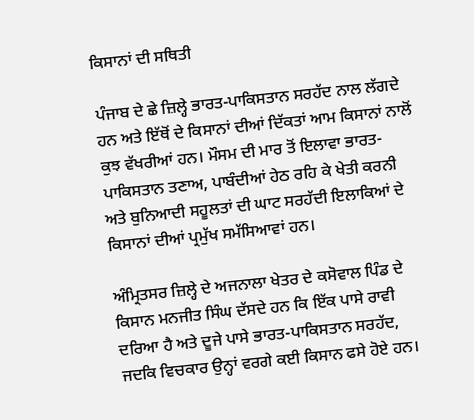ਕਿਸਾਨਾਂ ਦੀ ਸਥਿਤੀ

ਪੰਜਾਬ ਦੇ ਛੇ ਜ਼ਿਲ੍ਹੇ ਭਾਰਤ-ਪਾਕਿਸਤਾਨ ਸਰਹੱਦ ਨਾਲ ਲੱਗਦੇ ਹਨ ਅਤੇ ਇੱਥੋਂ ਦੇ ਕਿਸਾਨਾਂ ਦੀਆਂ ਦਿੱਕਤਾਂ ਆਮ ਕਿਸਾਨਾਂ ਨਾਲੋਂ ਕੁਝ ਵੱਖਰੀਆਂ ਹਨ। ਮੌਸਮ ਦੀ ਮਾਰ ਤੋਂ ਇਲਾਵਾ ਭਾਰਤ-ਪਾਕਿਸਤਾਨ ਤਣਾਅ, ਪਾਬੰਦੀਆਂ ਹੇਠ ਰਹਿ ਕੇ ਖੇਤੀ ਕਰਨੀ ਅਤੇ ਬੁਨਿਆਦੀ ਸਹੂਲਤਾਂ ਦੀ ਘਾਟ ਸਰਹੱਦੀ ਇਲਾਕਿਆਂ ਦੇ ਕਿਸਾਨਾਂ ਦੀਆਂ ਪ੍ਰਮੁੱਖ ਸਮੱਸਿਆਵਾਂ ਹਨ।

ਅੰਮ੍ਰਿਤਸਰ ਜ਼ਿਲ੍ਹੇ ਦੇ ਅਜਨਾਲਾ ਖੇਤਰ ਦੇ ਕਸੋਵਾਲ ਪਿੰਡ ਦੇ ਕਿਸਾਨ ਮਨਜੀਤ ਸਿੰਘ ਦੱਸਦੇ ਹਨ ਕਿ ਇੱਕ ਪਾਸੇ ਰਾਵੀ ਦਰਿਆ ਹੈ ਅਤੇ ਦੂਜੇ ਪਾਸੇ ਭਾਰਤ-ਪਾਕਿਸਤਾਨ ਸਰਹੱਦ, ਜਦਕਿ ਵਿਚਕਾਰ ਉਨ੍ਹਾਂ ਵਰਗੇ ਕਈ ਕਿਸਾਨ ਫਸੇ ਹੋਏ ਹਨ।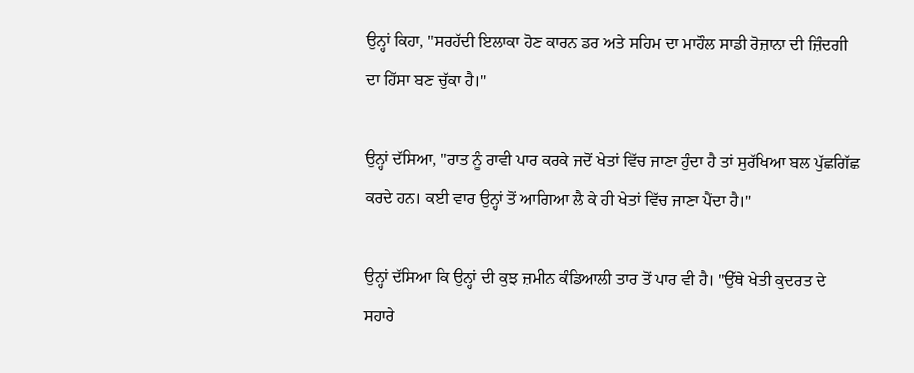ਉਨ੍ਹਾਂ ਕਿਹਾ, "ਸਰਹੱਦੀ ਇਲਾਕਾ ਹੋਣ ਕਾਰਨ ਡਰ ਅਤੇ ਸਹਿਮ ਦਾ ਮਾਹੌਲ ਸਾਡੀ ਰੋਜ਼ਾਨਾ ਦੀ ਜ਼ਿੰਦਗੀ ਦਾ ਹਿੱਸਾ ਬਣ ਚੁੱਕਾ ਹੈ।"

ਉਨ੍ਹਾਂ ਦੱਸਿਆ, "ਰਾਤ ਨੂੰ ਰਾਵੀ ਪਾਰ ਕਰਕੇ ਜਦੋਂ ਖੇਤਾਂ ਵਿੱਚ ਜਾਣਾ ਹੁੰਦਾ ਹੈ ਤਾਂ ਸੁਰੱਖਿਆ ਬਲ ਪੁੱਛਗਿੱਛ ਕਰਦੇ ਹਨ। ਕਈ ਵਾਰ ਉਨ੍ਹਾਂ ਤੋਂ ਆਗਿਆ ਲੈ ਕੇ ਹੀ ਖੇਤਾਂ ਵਿੱਚ ਜਾਣਾ ਪੈਂਦਾ ਹੈ।"

ਉਨ੍ਹਾਂ ਦੱਸਿਆ ਕਿ ਉਨ੍ਹਾਂ ਦੀ ਕੁਝ ਜ਼ਮੀਨ ਕੰਡਿਆਲੀ ਤਾਰ ਤੋਂ ਪਾਰ ਵੀ ਹੈ। "ਉੱਥੇ ਖੇਤੀ ਕੁਦਰਤ ਦੇ ਸਹਾਰੇ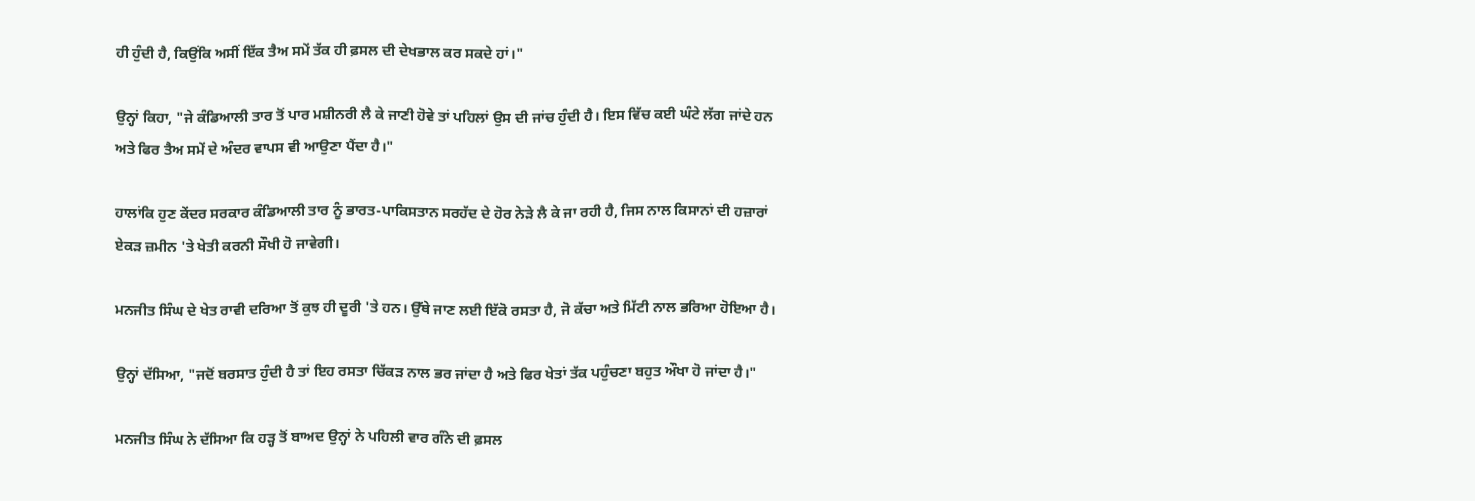ਹੀ ਹੁੰਦੀ ਹੈ, ਕਿਉਂਕਿ ਅਸੀਂ ਇੱਕ ਤੈਅ ਸਮੇਂ ਤੱਕ ਹੀ ਫ਼ਸਲ ਦੀ ਦੇਖਭਾਲ ਕਰ ਸਕਦੇ ਹਾਂ।"

ਉਨ੍ਹਾਂ ਕਿਹਾ, "ਜੇ ਕੰਡਿਆਲੀ ਤਾਰ ਤੋਂ ਪਾਰ ਮਸ਼ੀਨਰੀ ਲੈ ਕੇ ਜਾਣੀ ਹੋਵੇ ਤਾਂ ਪਹਿਲਾਂ ਉਸ ਦੀ ਜਾਂਚ ਹੁੰਦੀ ਹੈ। ਇਸ ਵਿੱਚ ਕਈ ਘੰਟੇ ਲੱਗ ਜਾਂਦੇ ਹਨ ਅਤੇ ਫਿਰ ਤੈਅ ਸਮੇਂ ਦੇ ਅੰਦਰ ਵਾਪਸ ਵੀ ਆਉਣਾ ਪੈਂਦਾ ਹੈ।"

ਹਾਲਾਂਕਿ ਹੁਣ ਕੇਂਦਰ ਸਰਕਾਰ ਕੰਡਿਆਲੀ ਤਾਰ ਨੂੰ ਭਾਰਤ-ਪਾਕਿਸਤਾਨ ਸਰਹੱਦ ਦੇ ਹੋਰ ਨੇੜੇ ਲੈ ਕੇ ਜਾ ਰਹੀ ਹੈ, ਜਿਸ ਨਾਲ ਕਿਸਾਨਾਂ ਦੀ ਹਜ਼ਾਰਾਂ ਏਕੜ ਜ਼ਮੀਨ 'ਤੇ ਖੇਤੀ ਕਰਨੀ ਸੌਖੀ ਹੋ ਜਾਵੇਗੀ।

ਮਨਜੀਤ ਸਿੰਘ ਦੇ ਖੇਤ ਰਾਵੀ ਦਰਿਆ ਤੋਂ ਕੁਝ ਹੀ ਦੂਰੀ 'ਤੇ ਹਨ। ਉੱਥੇ ਜਾਣ ਲਈ ਇੱਕੋ ਰਸਤਾ ਹੈ, ਜੋ ਕੱਚਾ ਅਤੇ ਮਿੱਟੀ ਨਾਲ ਭਰਿਆ ਹੋਇਆ ਹੈ।

ਉਨ੍ਹਾਂ ਦੱਸਿਆ, "ਜਦੋਂ ਬਰਸਾਤ ਹੁੰਦੀ ਹੈ ਤਾਂ ਇਹ ਰਸਤਾ ਚਿੱਕੜ ਨਾਲ ਭਰ ਜਾਂਦਾ ਹੈ ਅਤੇ ਫਿਰ ਖੇਤਾਂ ਤੱਕ ਪਹੁੰਚਣਾ ਬਹੁਤ ਔਖਾ ਹੋ ਜਾਂਦਾ ਹੈ।"

ਮਨਜੀਤ ਸਿੰਘ ਨੇ ਦੱਸਿਆ ਕਿ ਹੜ੍ਹ ਤੋਂ ਬਾਅਦ ਉਨ੍ਹਾਂ ਨੇ ਪਹਿਲੀ ਵਾਰ ਗੰਨੇ ਦੀ ਫ਼ਸਲ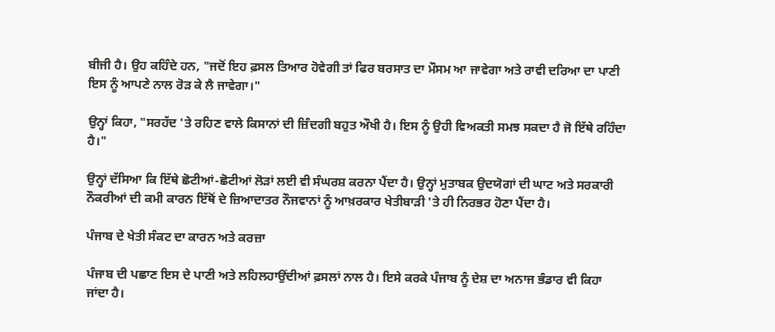ਬੀਜੀ ਹੈ। ਉਹ ਕਹਿੰਦੇ ਹਨ, "ਜਦੋਂ ਇਹ ਫ਼ਸਲ ਤਿਆਰ ਹੋਵੇਗੀ ਤਾਂ ਫਿਰ ਬਰਸਾਤ ਦਾ ਮੌਸਮ ਆ ਜਾਵੇਗਾ ਅਤੇ ਰਾਵੀ ਦਰਿਆ ਦਾ ਪਾਣੀ ਇਸ ਨੂੰ ਆਪਣੇ ਨਾਲ ਰੋੜ ਕੇ ਲੈ ਜਾਵੇਗਾ।"

ਉਨ੍ਹਾਂ ਕਿਹਾ, "ਸਰਹੱਦ 'ਤੇ ਰਹਿਣ ਵਾਲੇ ਕਿਸਾਨਾਂ ਦੀ ਜ਼ਿੰਦਗੀ ਬਹੁਤ ਔਖੀ ਹੈ। ਇਸ ਨੂੰ ਉਹੀ ਵਿਅਕਤੀ ਸਮਝ ਸਕਦਾ ਹੈ ਜੋ ਇੱਥੇ ਰਹਿੰਦਾ ਹੈ।"

ਉਨ੍ਹਾਂ ਦੱਸਿਆ ਕਿ ਇੱਥੇ ਛੋਟੀਆਂ-ਛੋਟੀਆਂ ਲੋੜਾਂ ਲਈ ਵੀ ਸੰਘਰਸ਼ ਕਰਨਾ ਪੈਂਦਾ ਹੈ। ਉਨ੍ਹਾਂ ਮੁਤਾਬਕ ਉਦਯੋਗਾਂ ਦੀ ਘਾਟ ਅਤੇ ਸਰਕਾਰੀ ਨੌਕਰੀਆਂ ਦੀ ਕਮੀ ਕਾਰਨ ਇੱਥੋਂ ਦੇ ਜ਼ਿਆਦਾਤਰ ਨੌਜਵਾਨਾਂ ਨੂੰ ਆਖ਼ਰਕਾਰ ਖੇਤੀਬਾੜੀ 'ਤੇ ਹੀ ਨਿਰਭਰ ਹੋਣਾ ਪੈਂਦਾ ਹੈ।

ਪੰਜਾਬ ਦੇ ਖੇਤੀ ਸੰਕਟ ਦਾ ਕਾਰਨ ਅਤੇ ਕਰਜ਼ਾ

ਪੰਜਾਬ ਦੀ ਪਛਾਣ ਇਸ ਦੇ ਪਾਣੀ ਅਤੇ ਲਹਿਲਹਾਉਂਦੀਆਂ ਫ਼ਸਲਾਂ ਨਾਲ ਹੈ। ਇਸੇ ਕਰਕੇ ਪੰਜਾਬ ਨੂੰ ਦੇਸ਼ ਦਾ ਅਨਾਜ ਭੰਡਾਰ ਵੀ ਕਿਹਾ ਜਾਂਦਾ ਹੈ।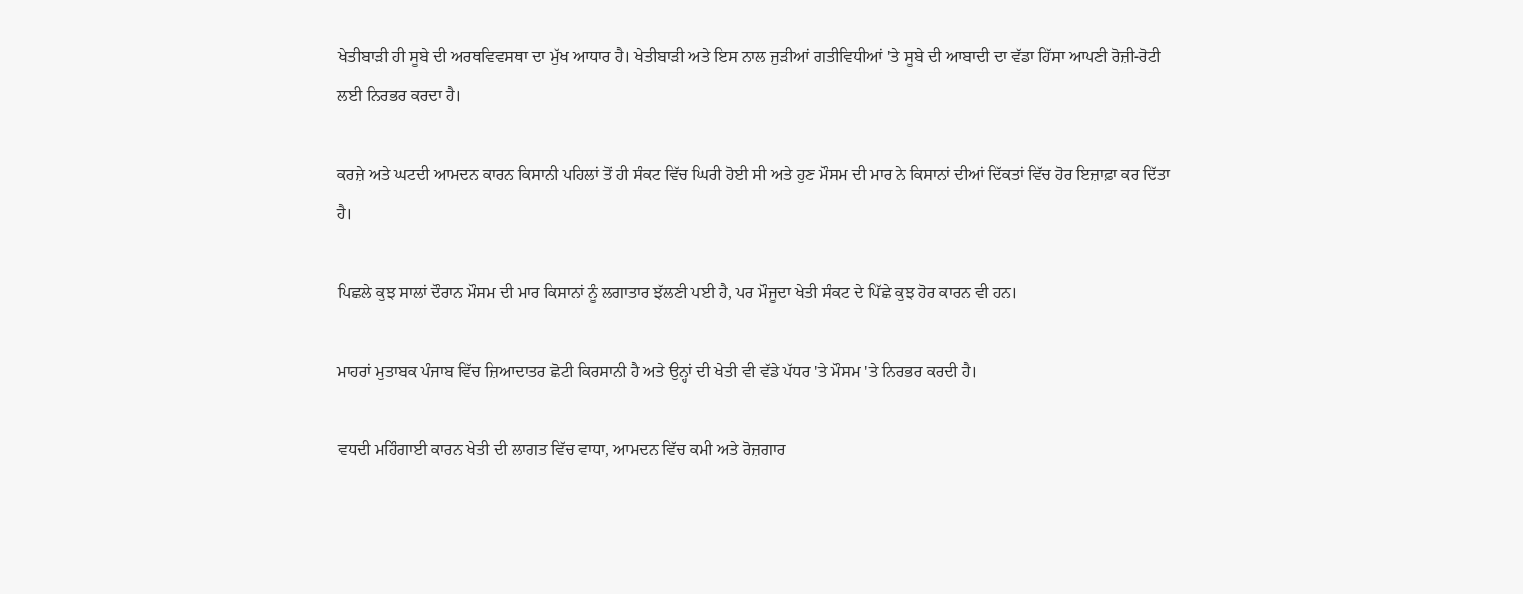ਖੇਤੀਬਾੜੀ ਹੀ ਸੂਬੇ ਦੀ ਅਰਥਵਿਵਸਥਾ ਦਾ ਮੁੱਖ ਆਧਾਰ ਹੈ। ਖੇਤੀਬਾੜੀ ਅਤੇ ਇਸ ਨਾਲ ਜੁੜੀਆਂ ਗਤੀਵਿਧੀਆਂ 'ਤੇ ਸੂਬੇ ਦੀ ਆਬਾਦੀ ਦਾ ਵੱਡਾ ਹਿੱਸਾ ਆਪਣੀ ਰੋਜ਼ੀ-ਰੋਟੀ ਲਈ ਨਿਰਭਰ ਕਰਦਾ ਹੈ।

ਕਰਜ਼ੇ ਅਤੇ ਘਟਦੀ ਆਮਦਨ ਕਾਰਨ ਕਿਸਾਨੀ ਪਹਿਲਾਂ ਤੋਂ ਹੀ ਸੰਕਟ ਵਿੱਚ ਘਿਰੀ ਹੋਈ ਸੀ ਅਤੇ ਹੁਣ ਮੌਸਮ ਦੀ ਮਾਰ ਨੇ ਕਿਸਾਨਾਂ ਦੀਆਂ ਦਿੱਕਤਾਂ ਵਿੱਚ ਹੋਰ ਇਜ਼ਾਫ਼ਾ ਕਰ ਦਿੱਤਾ ਹੈ।

ਪਿਛਲੇ ਕੁਝ ਸਾਲਾਂ ਦੌਰਾਨ ਮੌਸਮ ਦੀ ਮਾਰ ਕਿਸਾਨਾਂ ਨੂੰ ਲਗਾਤਾਰ ਝੱਲਣੀ ਪਈ ਹੈ, ਪਰ ਮੌਜੂਦਾ ਖੇਤੀ ਸੰਕਟ ਦੇ ਪਿੱਛੇ ਕੁਝ ਹੋਰ ਕਾਰਨ ਵੀ ਹਨ।

ਮਾਹਰਾਂ ਮੁਤਾਬਕ ਪੰਜਾਬ ਵਿੱਚ ਜ਼ਿਆਦਾਤਰ ਛੋਟੀ ਕਿਰਸਾਨੀ ਹੈ ਅਤੇ ਉਨ੍ਹਾਂ ਦੀ ਖੇਤੀ ਵੀ ਵੱਡੇ ਪੱਧਰ 'ਤੇ ਮੌਸਮ 'ਤੇ ਨਿਰਭਰ ਕਰਦੀ ਹੈ।

ਵਧਦੀ ਮਹਿੰਗਾਈ ਕਾਰਨ ਖੇਤੀ ਦੀ ਲਾਗਤ ਵਿੱਚ ਵਾਧਾ, ਆਮਦਨ ਵਿੱਚ ਕਮੀ ਅਤੇ ਰੋਜ਼ਗਾਰ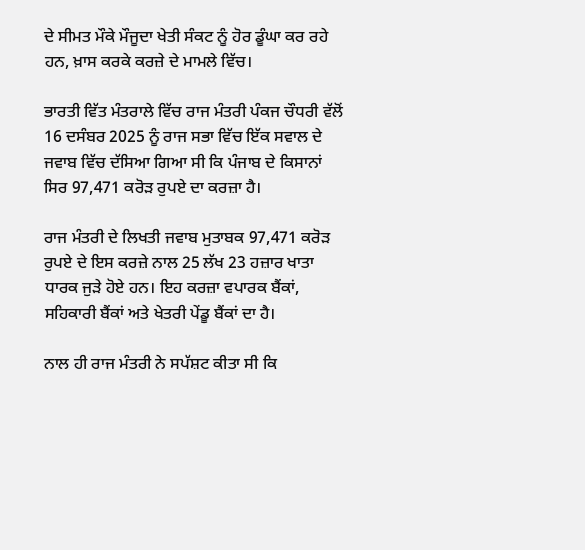ਦੇ ਸੀਮਤ ਮੌਕੇ ਮੌਜੂਦਾ ਖੇਤੀ ਸੰਕਟ ਨੂੰ ਹੋਰ ਡੂੰਘਾ ਕਰ ਰਹੇ ਹਨ, ਖ਼ਾਸ ਕਰਕੇ ਕਰਜ਼ੇ ਦੇ ਮਾਮਲੇ ਵਿੱਚ।

ਭਾਰਤੀ ਵਿੱਤ ਮੰਤਰਾਲੇ ਵਿੱਚ ਰਾਜ ਮੰਤਰੀ ਪੰਕਜ ਚੌਧਰੀ ਵੱਲੋਂ 16 ਦਸੰਬਰ 2025 ਨੂੰ ਰਾਜ ਸਭਾ ਵਿੱਚ ਇੱਕ ਸਵਾਲ ਦੇ ਜਵਾਬ ਵਿੱਚ ਦੱਸਿਆ ਗਿਆ ਸੀ ਕਿ ਪੰਜਾਬ ਦੇ ਕਿਸਾਨਾਂ ਸਿਰ 97,471 ਕਰੋੜ ਰੁਪਏ ਦਾ ਕਰਜ਼ਾ ਹੈ।

ਰਾਜ ਮੰਤਰੀ ਦੇ ਲਿਖਤੀ ਜਵਾਬ ਮੁਤਾਬਕ 97,471 ਕਰੋੜ ਰੁਪਏ ਦੇ ਇਸ ਕਰਜ਼ੇ ਨਾਲ 25 ਲੱਖ 23 ਹਜ਼ਾਰ ਖਾਤਾ ਧਾਰਕ ਜੁੜੇ ਹੋਏ ਹਨ। ਇਹ ਕਰਜ਼ਾ ਵਪਾਰਕ ਬੈਂਕਾਂ, ਸਹਿਕਾਰੀ ਬੈਂਕਾਂ ਅਤੇ ਖੇਤਰੀ ਪੇਂਡੂ ਬੈਂਕਾਂ ਦਾ ਹੈ।

ਨਾਲ ਹੀ ਰਾਜ ਮੰਤਰੀ ਨੇ ਸਪੱਸ਼ਟ ਕੀਤਾ ਸੀ ਕਿ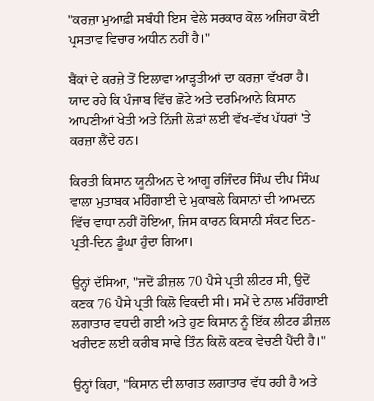"ਕਰਜ਼ਾ ਮੁਆਫ਼ੀ ਸਬੰਧੀ ਇਸ ਵੇਲੇ ਸਰਕਾਰ ਕੋਲ ਅਜਿਹਾ ਕੋਈ ਪ੍ਰਸਤਾਵ ਵਿਚਾਰ ਅਧੀਨ ਨਹੀਂ ਹੈ।"

ਬੈਂਕਾਂ ਦੇ ਕਰਜ਼ੇ ਤੋਂ ਇਲਾਵਾ ਆੜ੍ਹਤੀਆਂ ਦਾ ਕਰਜ਼ਾ ਵੱਖਰਾ ਹੈ। ਯਾਦ ਰਹੇ ਕਿ ਪੰਜਾਬ ਵਿੱਚ ਛੋਟੇ ਅਤੇ ਦਰਮਿਆਨੇ ਕਿਸਾਨ ਆਪਣੀਆਂ ਖੇਤੀ ਅਤੇ ਨਿੱਜੀ ਲੋੜਾਂ ਲਈ ਵੱਖ-ਵੱਖ ਪੱਧਰਾਂ 'ਤੇ ਕਰਜ਼ਾ ਲੈਂਦੇ ਹਨ।

ਕਿਰਤੀ ਕਿਸਾਨ ਯੂਨੀਅਨ ਦੇ ਆਗੂ ਰਜਿੰਦਰ ਸਿੰਘ ਦੀਪ ਸਿੰਘ ਵਾਲਾ ਮੁਤਾਬਕ ਮਹਿੰਗਾਈ ਦੇ ਮੁਕਾਬਲੇ ਕਿਸਾਨਾਂ ਦੀ ਆਮਦਨ ਵਿੱਚ ਵਾਧਾ ਨਹੀਂ ਹੋਇਆ, ਜਿਸ ਕਾਰਨ ਕਿਸਾਨੀ ਸੰਕਟ ਦਿਨ-ਪ੍ਰਤੀ-ਦਿਨ ਡੂੰਘਾ ਹੁੰਦਾ ਗਿਆ।

ਉਨ੍ਹਾਂ ਦੱਸਿਆ, "ਜਦੋਂ ਡੀਜ਼ਲ 70 ਪੈਸੇ ਪ੍ਰਤੀ ਲੀਟਰ ਸੀ, ਉਦੋਂ ਕਣਕ 76 ਪੈਸੇ ਪ੍ਰਤੀ ਕਿਲੋ ਵਿਕਦੀ ਸੀ। ਸਮੇਂ ਦੇ ਨਾਲ ਮਹਿੰਗਾਈ ਲਗਾਤਾਰ ਵਧਦੀ ਗਈ ਅਤੇ ਹੁਣ ਕਿਸਾਨ ਨੂੰ ਇੱਕ ਲੀਟਰ ਡੀਜ਼ਲ ਖਰੀਦਣ ਲਈ ਕਰੀਬ ਸਾਢੇ ਤਿੰਨ ਕਿਲੋ ਕਣਕ ਵੇਚਣੀ ਪੈਂਦੀ ਹੈ।"

ਉਨ੍ਹਾਂ ਕਿਹਾ, "ਕਿਸਾਨ ਦੀ ਲਾਗਤ ਲਗਾਤਾਰ ਵੱਧ ਰਹੀ ਹੈ ਅਤੇ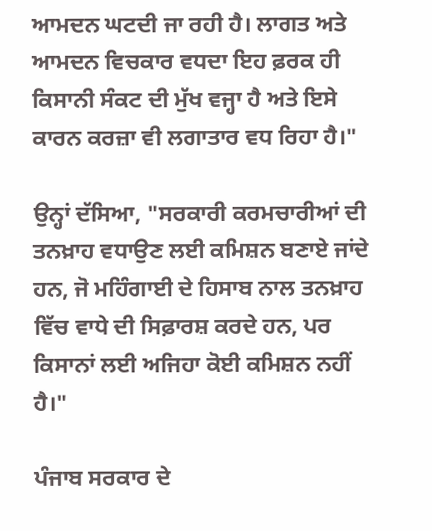ਆਮਦਨ ਘਟਦੀ ਜਾ ਰਹੀ ਹੈ। ਲਾਗਤ ਅਤੇ ਆਮਦਨ ਵਿਚਕਾਰ ਵਧਦਾ ਇਹ ਫ਼ਰਕ ਹੀ ਕਿਸਾਨੀ ਸੰਕਟ ਦੀ ਮੁੱਖ ਵਜ੍ਹਾ ਹੈ ਅਤੇ ਇਸੇ ਕਾਰਨ ਕਰਜ਼ਾ ਵੀ ਲਗਾਤਾਰ ਵਧ ਰਿਹਾ ਹੈ।"

ਉਨ੍ਹਾਂ ਦੱਸਿਆ, "ਸਰਕਾਰੀ ਕਰਮਚਾਰੀਆਂ ਦੀ ਤਨਖ਼ਾਹ ਵਧਾਉਣ ਲਈ ਕਮਿਸ਼ਨ ਬਣਾਏ ਜਾਂਦੇ ਹਨ, ਜੋ ਮਹਿੰਗਾਈ ਦੇ ਹਿਸਾਬ ਨਾਲ ਤਨਖ਼ਾਹ ਵਿੱਚ ਵਾਧੇ ਦੀ ਸਿਫ਼ਾਰਸ਼ ਕਰਦੇ ਹਨ, ਪਰ ਕਿਸਾਨਾਂ ਲਈ ਅਜਿਹਾ ਕੋਈ ਕਮਿਸ਼ਨ ਨਹੀਂ ਹੈ।"

ਪੰਜਾਬ ਸਰਕਾਰ ਦੇ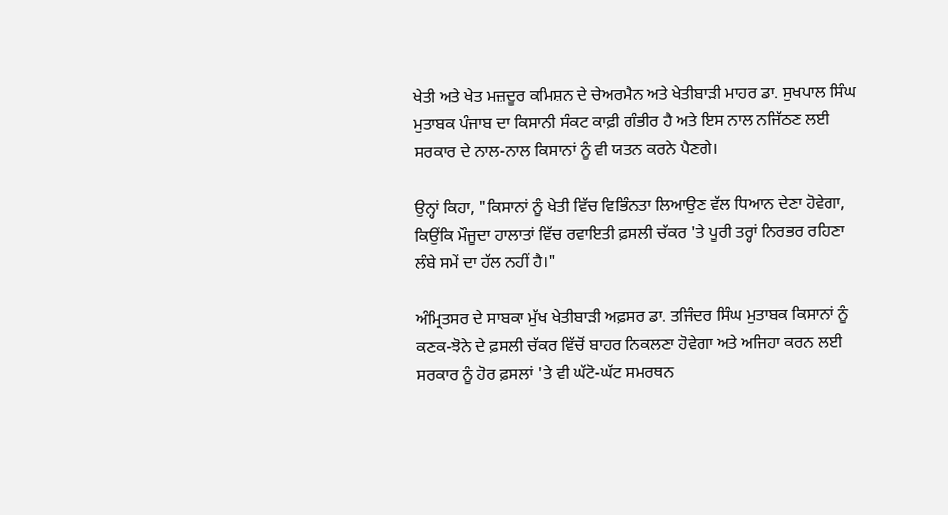ਖੇਤੀ ਅਤੇ ਖੇਤ ਮਜ਼ਦੂਰ ਕਮਿਸ਼ਨ ਦੇ ਚੇਅਰਮੈਨ ਅਤੇ ਖੇਤੀਬਾੜੀ ਮਾਹਰ ਡਾ. ਸੁਖਪਾਲ ਸਿੰਘ ਮੁਤਾਬਕ ਪੰਜਾਬ ਦਾ ਕਿਸਾਨੀ ਸੰਕਟ ਕਾਫ਼ੀ ਗੰਭੀਰ ਹੈ ਅਤੇ ਇਸ ਨਾਲ ਨਜਿੱਠਣ ਲਈ ਸਰਕਾਰ ਦੇ ਨਾਲ-ਨਾਲ ਕਿਸਾਨਾਂ ਨੂੰ ਵੀ ਯਤਨ ਕਰਨੇ ਪੈਣਗੇ।

ਉਨ੍ਹਾਂ ਕਿਹਾ, "ਕਿਸਾਨਾਂ ਨੂੰ ਖੇਤੀ ਵਿੱਚ ਵਿਭਿੰਨਤਾ ਲਿਆਉਣ ਵੱਲ ਧਿਆਨ ਦੇਣਾ ਹੋਵੇਗਾ, ਕਿਉਂਕਿ ਮੌਜੂਦਾ ਹਾਲਾਤਾਂ ਵਿੱਚ ਰਵਾਇਤੀ ਫ਼ਸਲੀ ਚੱਕਰ 'ਤੇ ਪੂਰੀ ਤਰ੍ਹਾਂ ਨਿਰਭਰ ਰਹਿਣਾ ਲੰਬੇ ਸਮੇਂ ਦਾ ਹੱਲ ਨਹੀਂ ਹੈ।"

ਅੰਮ੍ਰਿਤਸਰ ਦੇ ਸਾਬਕਾ ਮੁੱਖ ਖੇਤੀਬਾੜੀ ਅਫ਼ਸਰ ਡਾ. ਤਜਿੰਦਰ ਸਿੰਘ ਮੁਤਾਬਕ ਕਿਸਾਨਾਂ ਨੂੰ ਕਣਕ-ਝੋਨੇ ਦੇ ਫ਼ਸਲੀ ਚੱਕਰ ਵਿੱਚੋਂ ਬਾਹਰ ਨਿਕਲਣਾ ਹੋਵੇਗਾ ਅਤੇ ਅਜਿਹਾ ਕਰਨ ਲਈ ਸਰਕਾਰ ਨੂੰ ਹੋਰ ਫ਼ਸਲਾਂ 'ਤੇ ਵੀ ਘੱਟੋ-ਘੱਟ ਸਮਰਥਨ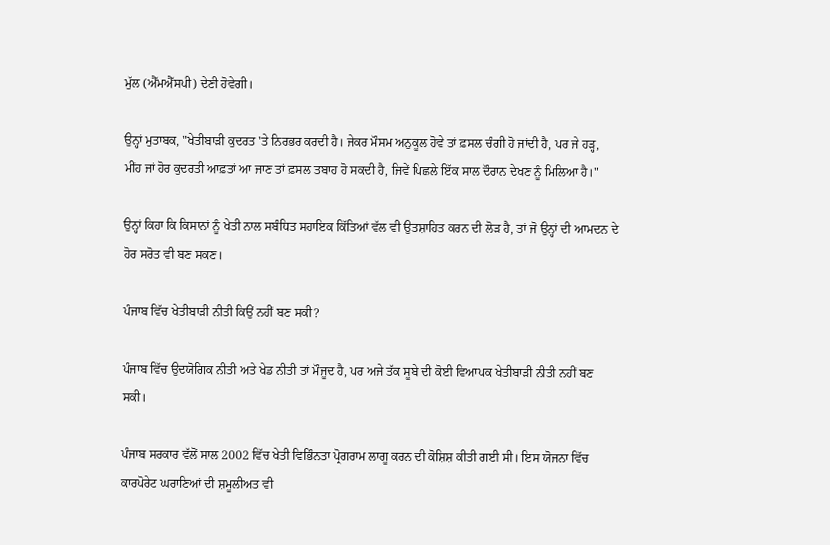ਮੁੱਲ (ਐੱਮਐੱਸਪੀ) ਦੇਣੀ ਹੋਵੇਗੀ।

ਉਨ੍ਹਾਂ ਮੁਤਾਬਕ, "ਖੇਤੀਬਾੜੀ ਕੁਦਰਤ 'ਤੇ ਨਿਰਭਰ ਕਰਦੀ ਹੈ। ਜੇਕਰ ਮੌਸਮ ਅਨੁਕੂਲ ਹੋਵੇ ਤਾਂ ਫ਼ਸਲ ਚੰਗੀ ਹੋ ਜਾਂਦੀ ਹੈ, ਪਰ ਜੇ ਹੜ੍ਹ, ਮੀਂਹ ਜਾਂ ਹੋਰ ਕੁਦਰਤੀ ਆਫ਼ਤਾਂ ਆ ਜਾਣ ਤਾਂ ਫ਼ਸਲ ਤਬਾਹ ਹੋ ਸਕਦੀ ਹੈ, ਜਿਵੇਂ ਪਿਛਲੇ ਇੱਕ ਸਾਲ ਦੌਰਾਨ ਦੇਖਣ ਨੂੰ ਮਿਲਿਆ ਹੈ।"

ਉਨ੍ਹਾਂ ਕਿਹਾ ਕਿ ਕਿਸਾਨਾਂ ਨੂੰ ਖੇਤੀ ਨਾਲ ਸਬੰਧਿਤ ਸਹਾਇਕ ਕਿੱਤਿਆਂ ਵੱਲ ਵੀ ਉਤਸ਼ਾਹਿਤ ਕਰਨ ਦੀ ਲੋੜ ਹੈ, ਤਾਂ ਜੋ ਉਨ੍ਹਾਂ ਦੀ ਆਮਦਨ ਦੇ ਹੋਰ ਸਰੋਤ ਵੀ ਬਣ ਸਕਣ।

ਪੰਜਾਬ ਵਿੱਚ ਖੇਤੀਬਾੜੀ ਨੀਤੀ ਕਿਉਂ ਨਹੀਂ ਬਣ ਸਕੀ?

ਪੰਜਾਬ ਵਿੱਚ ਉਦਯੋਗਿਕ ਨੀਤੀ ਅਤੇ ਖੇਡ ਨੀਤੀ ਤਾਂ ਮੌਜੂਦ ਹੈ, ਪਰ ਅਜੇ ਤੱਕ ਸੂਬੇ ਦੀ ਕੋਈ ਵਿਆਪਕ ਖੇਤੀਬਾੜੀ ਨੀਤੀ ਨਹੀਂ ਬਣ ਸਕੀ।

ਪੰਜਾਬ ਸਰਕਾਰ ਵੱਲੋਂ ਸਾਲ 2002 ਵਿੱਚ ਖੇਤੀ ਵਿਭਿੰਨਤਾ ਪ੍ਰੋਗਰਾਮ ਲਾਗੂ ਕਰਨ ਦੀ ਕੋਸ਼ਿਸ਼ ਕੀਤੀ ਗਈ ਸੀ। ਇਸ ਯੋਜਨਾ ਵਿੱਚ ਕਾਰਪੋਰੇਟ ਘਰਾਣਿਆਂ ਦੀ ਸ਼ਮੂਲੀਅਤ ਵੀ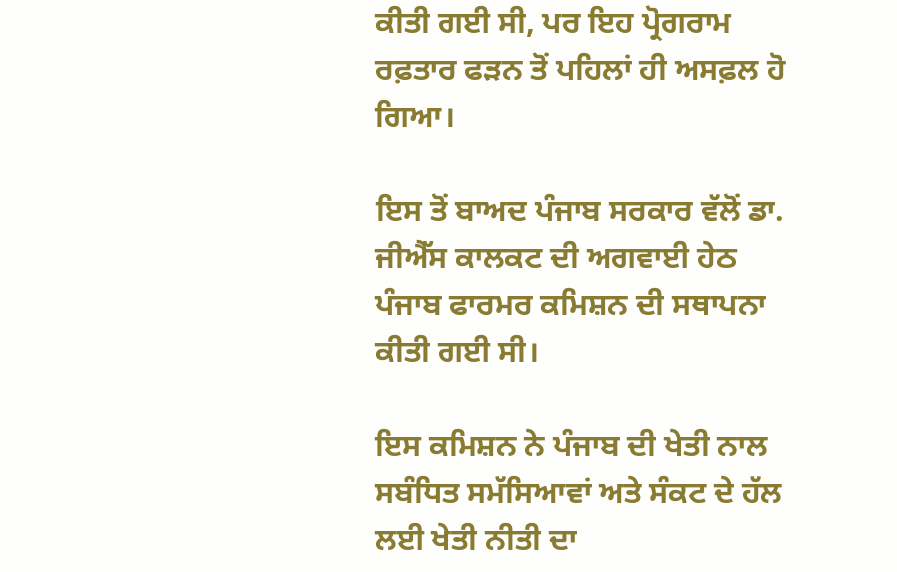ਕੀਤੀ ਗਈ ਸੀ, ਪਰ ਇਹ ਪ੍ਰੋਗਰਾਮ ਰਫ਼ਤਾਰ ਫੜਨ ਤੋਂ ਪਹਿਲਾਂ ਹੀ ਅਸਫ਼ਲ ਹੋ ਗਿਆ।

ਇਸ ਤੋਂ ਬਾਅਦ ਪੰਜਾਬ ਸਰਕਾਰ ਵੱਲੋਂ ਡਾ. ਜੀਐੱਸ ਕਾਲਕਟ ਦੀ ਅਗਵਾਈ ਹੇਠ ਪੰਜਾਬ ਫਾਰਮਰ ਕਮਿਸ਼ਨ ਦੀ ਸਥਾਪਨਾ ਕੀਤੀ ਗਈ ਸੀ।

ਇਸ ਕਮਿਸ਼ਨ ਨੇ ਪੰਜਾਬ ਦੀ ਖੇਤੀ ਨਾਲ ਸਬੰਧਿਤ ਸਮੱਸਿਆਵਾਂ ਅਤੇ ਸੰਕਟ ਦੇ ਹੱਲ ਲਈ ਖੇਤੀ ਨੀਤੀ ਦਾ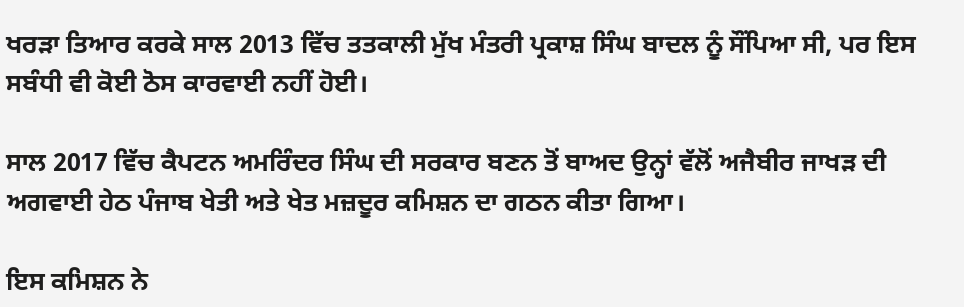ਖਰੜਾ ਤਿਆਰ ਕਰਕੇ ਸਾਲ 2013 ਵਿੱਚ ਤਤਕਾਲੀ ਮੁੱਖ ਮੰਤਰੀ ਪ੍ਰਕਾਸ਼ ਸਿੰਘ ਬਾਦਲ ਨੂੰ ਸੌਂਪਿਆ ਸੀ, ਪਰ ਇਸ ਸਬੰਧੀ ਵੀ ਕੋਈ ਠੋਸ ਕਾਰਵਾਈ ਨਹੀਂ ਹੋਈ।

ਸਾਲ 2017 ਵਿੱਚ ਕੈਪਟਨ ਅਮਰਿੰਦਰ ਸਿੰਘ ਦੀ ਸਰਕਾਰ ਬਣਨ ਤੋਂ ਬਾਅਦ ਉਨ੍ਹਾਂ ਵੱਲੋਂ ਅਜੈਬੀਰ ਜਾਖੜ ਦੀ ਅਗਵਾਈ ਹੇਠ ਪੰਜਾਬ ਖੇਤੀ ਅਤੇ ਖੇਤ ਮਜ਼ਦੂਰ ਕਮਿਸ਼ਨ ਦਾ ਗਠਨ ਕੀਤਾ ਗਿਆ।

ਇਸ ਕਮਿਸ਼ਨ ਨੇ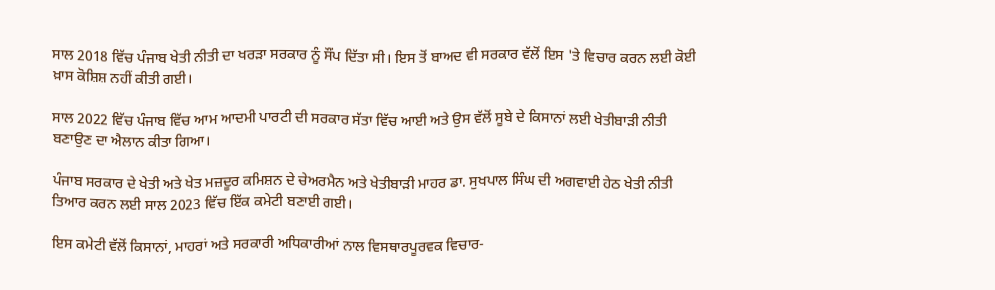ਸਾਲ 2018 ਵਿੱਚ ਪੰਜਾਬ ਖੇਤੀ ਨੀਤੀ ਦਾ ਖਰੜਾ ਸਰਕਾਰ ਨੂੰ ਸੌਂਪ ਦਿੱਤਾ ਸੀ। ਇਸ ਤੋਂ ਬਾਅਦ ਵੀ ਸਰਕਾਰ ਵੱਲੋਂ ਇਸ 'ਤੇ ਵਿਚਾਰ ਕਰਨ ਲਈ ਕੋਈ ਖ਼ਾਸ ਕੋਸ਼ਿਸ਼ ਨਹੀਂ ਕੀਤੀ ਗਈ।

ਸਾਲ 2022 ਵਿੱਚ ਪੰਜਾਬ ਵਿੱਚ ਆਮ ਆਦਮੀ ਪਾਰਟੀ ਦੀ ਸਰਕਾਰ ਸੱਤਾ ਵਿੱਚ ਆਈ ਅਤੇ ਉਸ ਵੱਲੋਂ ਸੂਬੇ ਦੇ ਕਿਸਾਨਾਂ ਲਈ ਖੇਤੀਬਾੜੀ ਨੀਤੀ ਬਣਾਉਣ ਦਾ ਐਲਾਨ ਕੀਤਾ ਗਿਆ।

ਪੰਜਾਬ ਸਰਕਾਰ ਦੇ ਖੇਤੀ ਅਤੇ ਖੇਤ ਮਜ਼ਦੂਰ ਕਮਿਸ਼ਨ ਦੇ ਚੇਅਰਮੈਨ ਅਤੇ ਖੇਤੀਬਾੜੀ ਮਾਹਰ ਡਾ. ਸੁਖਪਾਲ ਸਿੰਘ ਦੀ ਅਗਵਾਈ ਹੇਠ ਖੇਤੀ ਨੀਤੀ ਤਿਆਰ ਕਰਨ ਲਈ ਸਾਲ 2023 ਵਿੱਚ ਇੱਕ ਕਮੇਟੀ ਬਣਾਈ ਗਈ।

ਇਸ ਕਮੇਟੀ ਵੱਲੋਂ ਕਿਸਾਨਾਂ, ਮਾਹਰਾਂ ਅਤੇ ਸਰਕਾਰੀ ਅਧਿਕਾਰੀਆਂ ਨਾਲ ਵਿਸਥਾਰਪੂਰਵਕ ਵਿਚਾਰ-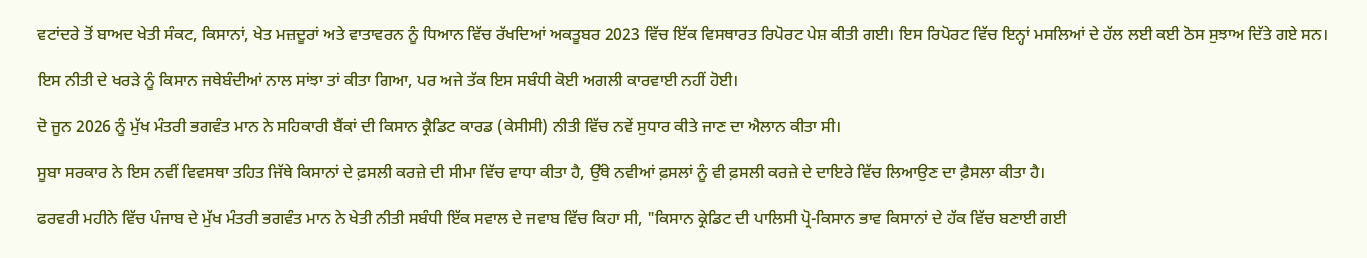ਵਟਾਂਦਰੇ ਤੋਂ ਬਾਅਦ ਖੇਤੀ ਸੰਕਟ, ਕਿਸਾਨਾਂ, ਖੇਤ ਮਜ਼ਦੂਰਾਂ ਅਤੇ ਵਾਤਾਵਰਨ ਨੂੰ ਧਿਆਨ ਵਿੱਚ ਰੱਖਦਿਆਂ ਅਕਤੂਬਰ 2023 ਵਿੱਚ ਇੱਕ ਵਿਸਥਾਰਤ ਰਿਪੋਰਟ ਪੇਸ਼ ਕੀਤੀ ਗਈ। ਇਸ ਰਿਪੋਰਟ ਵਿੱਚ ਇਨ੍ਹਾਂ ਮਸਲਿਆਂ ਦੇ ਹੱਲ ਲਈ ਕਈ ਠੋਸ ਸੁਝਾਅ ਦਿੱਤੇ ਗਏ ਸਨ।

ਇਸ ਨੀਤੀ ਦੇ ਖਰੜੇ ਨੂੰ ਕਿਸਾਨ ਜਥੇਬੰਦੀਆਂ ਨਾਲ ਸਾਂਝਾ ਤਾਂ ਕੀਤਾ ਗਿਆ, ਪਰ ਅਜੇ ਤੱਕ ਇਸ ਸਬੰਧੀ ਕੋਈ ਅਗਲੀ ਕਾਰਵਾਈ ਨਹੀਂ ਹੋਈ।

ਦੋ ਜੂਨ 2026 ਨੂੰ ਮੁੱਖ ਮੰਤਰੀ ਭਗਵੰਤ ਮਾਨ ਨੇ ਸਹਿਕਾਰੀ ਬੈਂਕਾਂ ਦੀ ਕਿਸਾਨ ਕ੍ਰੈਡਿਟ ਕਾਰਡ (ਕੇਸੀਸੀ) ਨੀਤੀ ਵਿੱਚ ਨਵੇਂ ਸੁਧਾਰ ਕੀਤੇ ਜਾਣ ਦਾ ਐਲਾਨ ਕੀਤਾ ਸੀ।

ਸੂਬਾ ਸਰਕਾਰ ਨੇ ਇਸ ਨਵੀਂ ਵਿਵਸਥਾ ਤਹਿਤ ਜਿੱਥੇ ਕਿਸਾਨਾਂ ਦੇ ਫ਼ਸਲੀ ਕਰਜ਼ੇ ਦੀ ਸੀਮਾ ਵਿੱਚ ਵਾਧਾ ਕੀਤਾ ਹੈ, ਉੱਥੇ ਨਵੀਆਂ ਫ਼ਸਲਾਂ ਨੂੰ ਵੀ ਫ਼ਸਲੀ ਕਰਜ਼ੇ ਦੇ ਦਾਇਰੇ ਵਿੱਚ ਲਿਆਉਣ ਦਾ ਫ਼ੈਸਲਾ ਕੀਤਾ ਹੈ।

ਫਰਵਰੀ ਮਹੀਨੇ ਵਿੱਚ ਪੰਜਾਬ ਦੇ ਮੁੱਖ ਮੰਤਰੀ ਭਗਵੰਤ ਮਾਨ ਨੇ ਖੇਤੀ ਨੀਤੀ ਸਬੰਧੀ ਇੱਕ ਸਵਾਲ ਦੇ ਜਵਾਬ ਵਿੱਚ ਕਿਹਾ ਸੀ, "ਕਿਸਾਨ ਕ੍ਰੇਡਿਟ ਦੀ ਪਾਲਿਸੀ ਪ੍ਰੋ-ਕਿਸਾਨ ਭਾਵ ਕਿਸਾਨਾਂ ਦੇ ਹੱਕ ਵਿੱਚ ਬਣਾਈ ਗਈ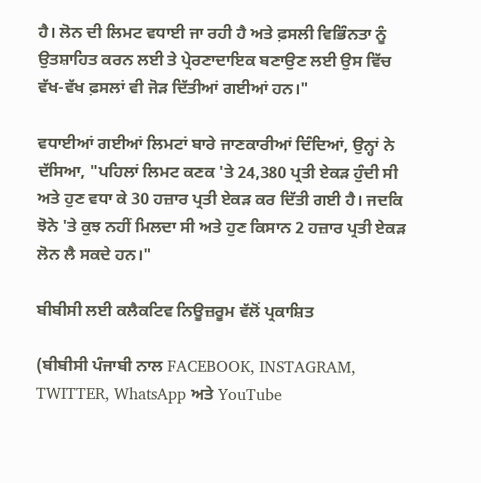ਹੈ। ਲੋਨ ਦੀ ਲਿਮਟ ਵਧਾਈ ਜਾ ਰਹੀ ਹੈ ਅਤੇ ਫ਼ਸਲੀ ਵਿਭਿੰਨਤਾ ਨੂੰ ਉਤਸ਼ਾਹਿਤ ਕਰਨ ਲਈ ਤੇ ਪ੍ਰੇਰਣਾਦਾਇਕ ਬਣਾਉਣ ਲਈ ਉਸ ਵਿੱਚ ਵੱਖ-ਵੱਖ ਫ਼ਸਲਾਂ ਵੀ ਜੋੜ ਦਿੱਤੀਆਂ ਗਈਆਂ ਹਨ।"

ਵਧਾਈਆਂ ਗਈਆਂ ਲਿਮਟਾਂ ਬਾਰੇ ਜਾਣਕਾਰੀਆਂ ਦਿੰਦਿਆਂ, ਉਨ੍ਹਾਂ ਨੇ ਦੱਸਿਆ, "ਪਹਿਲਾਂ ਲਿਮਟ ਕਣਕ 'ਤੇ 24,380 ਪ੍ਰਤੀ ਏਕੜ ਹੁੰਦੀ ਸੀ ਅਤੇ ਹੁਣ ਵਧਾ ਕੇ 30 ਹਜ਼ਾਰ ਪ੍ਰਤੀ ਏਕੜ ਕਰ ਦਿੱਤੀ ਗਈ ਹੈ। ਜਦਕਿ ਝੋਨੇ 'ਤੇ ਕੁਝ ਨਹੀਂ ਮਿਲਦਾ ਸੀ ਅਤੇ ਹੁਣ ਕਿਸਾਨ 2 ਹਜ਼ਾਰ ਪ੍ਰਤੀ ਏਕੜ ਲੋਨ ਲੈ ਸਕਦੇ ਹਨ।"

ਬੀਬੀਸੀ ਲਈ ਕਲੈਕਟਿਵ ਨਿਊਜ਼ਰੂਮ ਵੱਲੋਂ ਪ੍ਰਕਾਸ਼ਿਤ

(ਬੀਬੀਸੀ ਪੰਜਾਬੀ ਨਾਲ FACEBOOK, INSTAGRAM, TWITTER, WhatsApp ਅਤੇ YouTube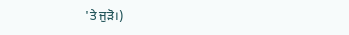'ਤੇ ਜੁੜੋ।)